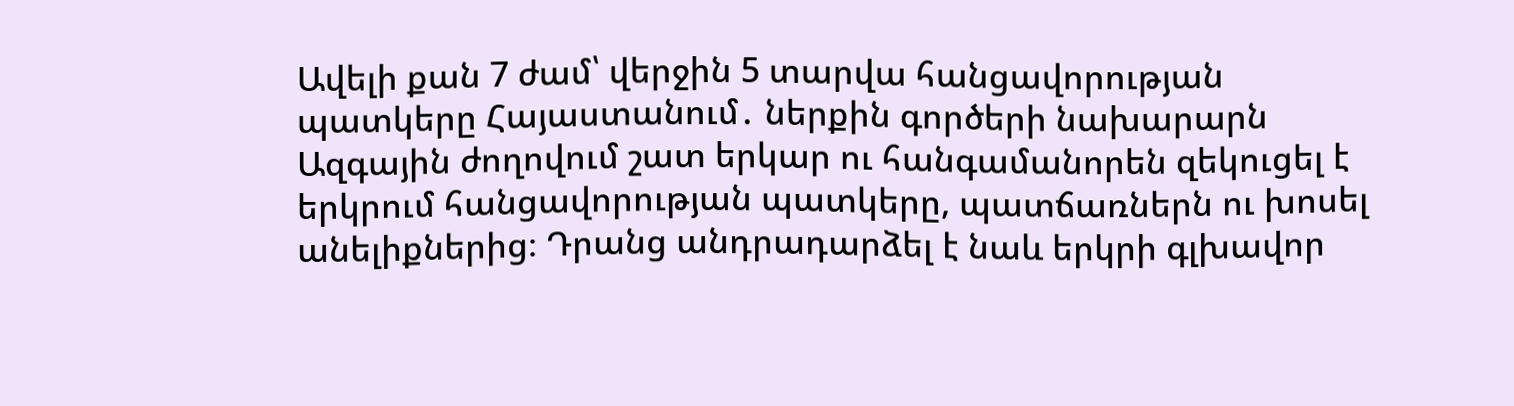Ավելի քան 7 ժամ՝ վերջին 5 տարվա հանցավորության պատկերը Հայաստանում․ ներքին գործերի նախարարն Ազգային ժողովում շատ երկար ու հանգամանորեն զեկուցել է երկրում հանցավորության պատկերը, պատճառներն ու խոսել անելիքներից։ Դրանց անդրադարձել է նաև երկրի գլխավոր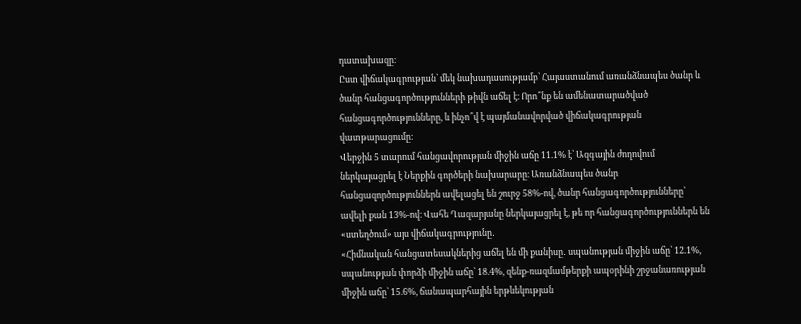դատախազը։
Ըստ վիճակագրության՝ մեկ նախադասությամբ՝ Հայաստանում առանձնապես ծանր և ծանր հանցագործությունների թիվն աճել է։ Որո՞նք են ամենատարածված հանցագործությունները, և ինչո՞վ է պայմանավորված վիճակագրության վատթարացումը:
Վերջին 5 տարում հանցավորության միջին աճը 11.1% է՝ Ազգային ժողովում ներկայացրել է Ներքին գործերի նախարարը։ Առանձնապես ծանր հանցազործություններն ավելացել են շուրջ 58%-ով, ծանր հանցագործությունները՝ ավելի քան 13%-ով։ Վահե Ղազարյանը ներկայացրել է, թե որ հանցագործություններն են «ստեղծում» այս վիճակագրությունը․
«Հիմնական հանցատեսակներից աճել են մի քանիսը․ սպանության միջին աճը՝ 12.1%, սպանության փորձի միջին աճը՝ 18.4%, զենք-ռազմամթերքի ապօրինի շրջանառության միջին աճը՝ 15.6%, ճանապարհային երթևեկության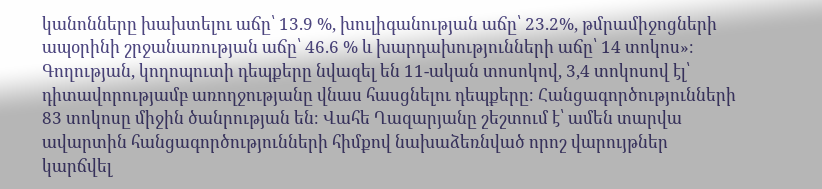կանոնները խախտելու աճը՝ 13.9 %, խուլիգանության աճը՝ 23.2%, թմրամիջոցների ապօրինի շրջանառության աճը՝ 46.6 % և խարդախությունների աճը՝ 14 տոկոս»։
Գողության, կողոպուտի դեպքերը նվազել են 11-ական տոսոկով, 3,4 տոկոսով էլ՝ դիտավորությամբ առողջությանը վնաս հասցնելու դեպքերը։ Հանցագործությունների 83 տոկոսը միջին ծանրության են։ Վահե Ղազարյանը շեշտում է՝ ամեն տարվա ավարտին հանցագործությունների հիմքով նախաձեռնված որոշ վարույթներ կարճվել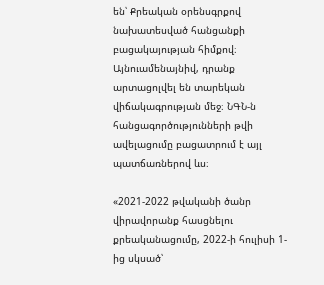են՝ Քրեական օրենսգրքով նախատեսված հանցանքի բացակայության հիմքով։ Այնուամենայնիվ, դրանք արտացոլվել են տարեկան վիճակագրության մեջ։ ՆԳՆ-ն հանցագործությունների թվի ավելացումը բացատրում է այլ պատճառներով ևս։

«2021-2022 թվականի ծանր վիրավորանք հասցնելու քրեականացումը, 2022-ի հուլիսի 1-ից սկսած՝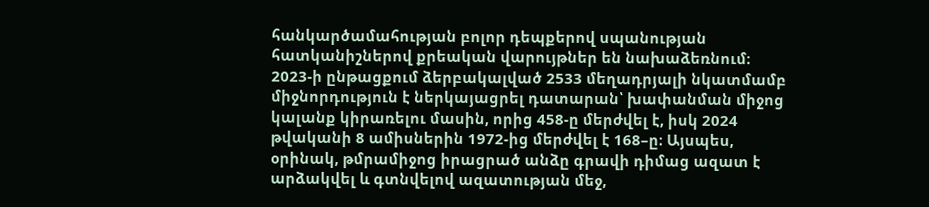հանկարծամահության բոլոր դեպքերով սպանության հատկանիշներով քրեական վարույթներ են նախաձեռնում։ 2023-ի ընթացքում ձերբակալված 2533 մեղադրյալի նկատմամբ միջնորդություն է ներկայացրել դատարան՝ խափանման միջոց կալանք կիրառելու մասին, որից 458-ը մերժվել է, իսկ 2024 թվականի 8 ամիսներին 1972-ից մերժվել է 168–ը։ Այսպես, օրինակ, թմրամիջոց իրացրած անձը գրավի դիմաց ազատ է արձակվել և գտնվելով ազատության մեջ,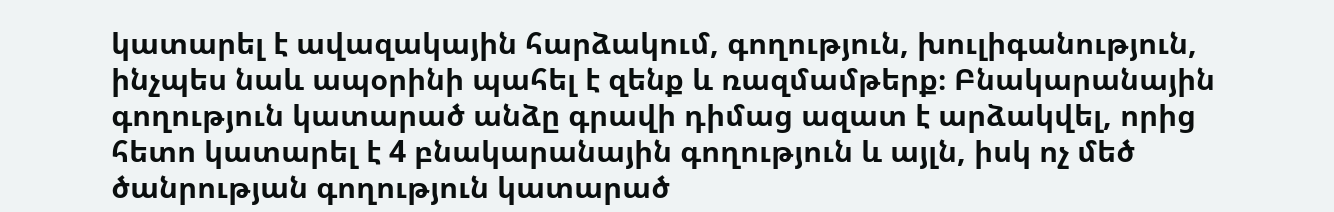կատարել է ավազակային հարձակում, գողություն, խուլիգանություն, ինչպես նաև ապօրինի պահել է զենք և ռազմամթերք։ Բնակարանային գողություն կատարած անձը գրավի դիմաց ազատ է արձակվել, որից հետո կատարել է 4 բնակարանային գողություն և այլն, իսկ ոչ մեծ ծանրության գողություն կատարած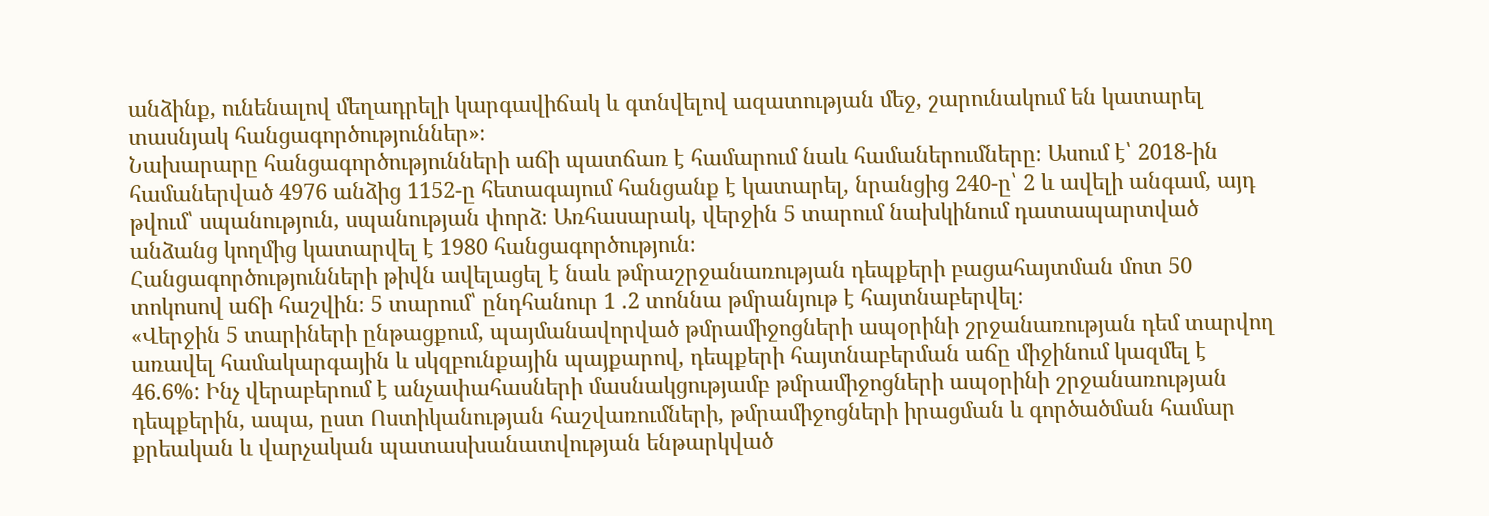անձինք, ունենալով մեղադրելի կարգավիճակ և գտնվելով ազատության մեջ, շարունակում են կատարել տասնյակ հանցագործություններ»։
Նախարարը հանցագործությունների աճի պատճառ է համարում նաև համաներումները։ Ասում է՝ 2018-ին համաներված 4976 անձից 1152-ը հետագայում հանցանք է կատարել, նրանցից 240-ը՝ 2 և ավելի անգամ, այդ թվում՝ սպանություն, սպանության փորձ։ Առհասարակ, վերջին 5 տարում նախկինում դատապարտված անձանց կողմից կատարվել է 1980 հանցագործություն։
Հանցագործությունների թիվն ավելացել է նաև թմրաշրջանառության դեպքերի բացահայտման մոտ 50 տոկոսով աճի հաշվին։ 5 տարում՝ ընդհանուր 1 .2 տոննա թմրանյութ է հայտնաբերվել։
«Վերջին 5 տարիների ընթացքում, պայմանավորված թմրամիջոցների ապօրինի շրջանառության դեմ տարվող առավել համակարգային և սկզբունքային պայքարով, դեպքերի հայտնաբերման աճը միջինում կազմել է 46.6%: Ինչ վերաբերում է անչափահասների մասնակցությամբ թմրամիջոցների ապօրինի շրջանառության դեպքերին, ապա, ըստ Ոստիկանության հաշվառումների, թմրամիջոցների իրացման և գործածման համար քրեական և վարչական պատասխանատվության ենթարկված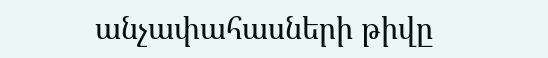անչափահասների թիվը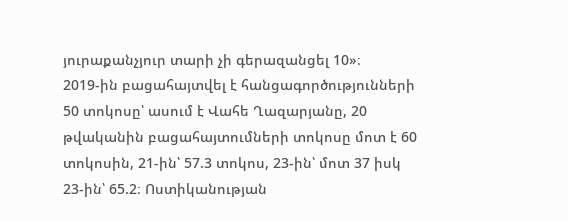յուրաքանչյուր տարի չի գերազանցել 10»։
2019-ին բացահայտվել է հանցագործությունների 50 տոկոսը՝ ասում է Վահե Ղազարյանը, 20 թվականին բացահայտումների տոկոսը մոտ է 60 տոկոսին, 21-ին՝ 57.3 տոկոս, 23-ին՝ մոտ 37 իսկ 23-ին՝ 65.2։ Ոստիկանության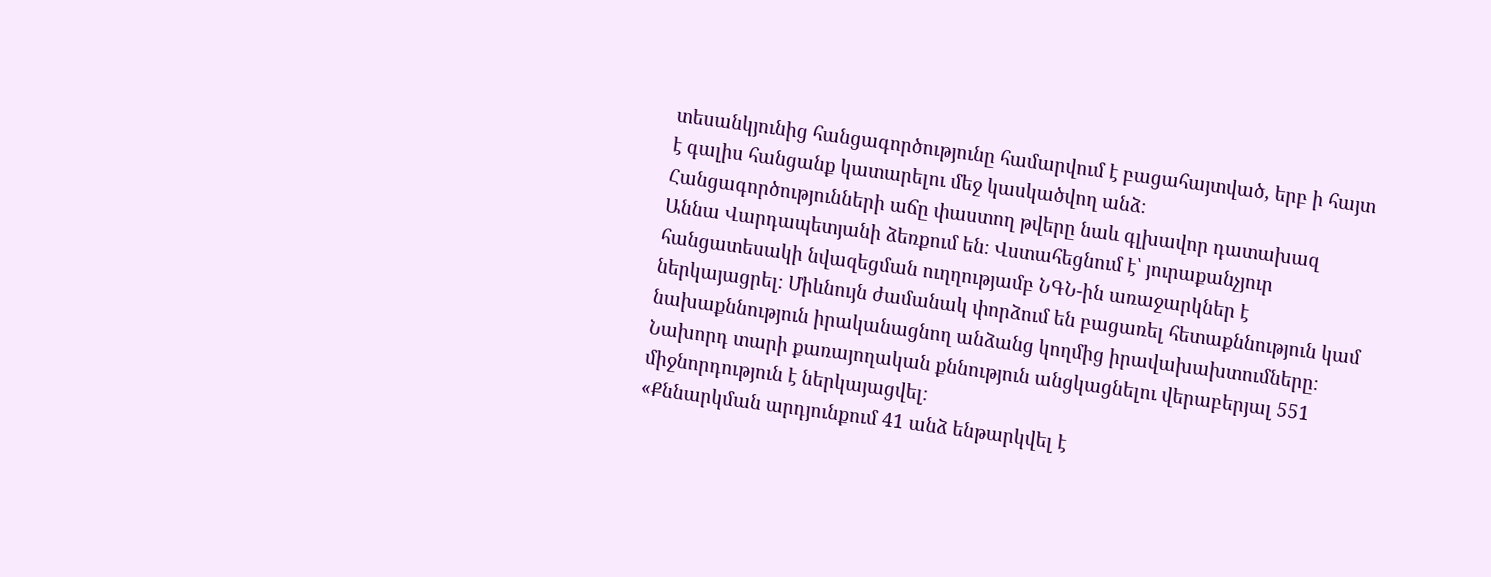տեսանկյունից հանցագործությունը համարվում է բացահայտված, երբ ի հայտ է գալիս հանցանք կատարելու մեջ կասկածվող անձ։
Հանցագործությունների աճը փաստող թվերը նաև գլխավոր դատախազ Աննա Վարդապետյանի ձեռքում են։ Վստահեցնում է՝ յուրաքանչյուր հանցատեսակի նվազեցման ուղղությամբ ՆԳՆ-ին առաջարկներ է ներկայացրել։ Միևնույն ժամանակ փորձում են բացառել հետաքննություն կամ նախաքննություն իրականացնող անձանց կողմից իրավախախտումները։ Նախորդ տարի քառայողական քննություն անցկացնելու վերաբերյալ 551 միջնորդություն է ներկայացվել։
«Քննարկման արդյունքում 41 անձ ենթարկվել է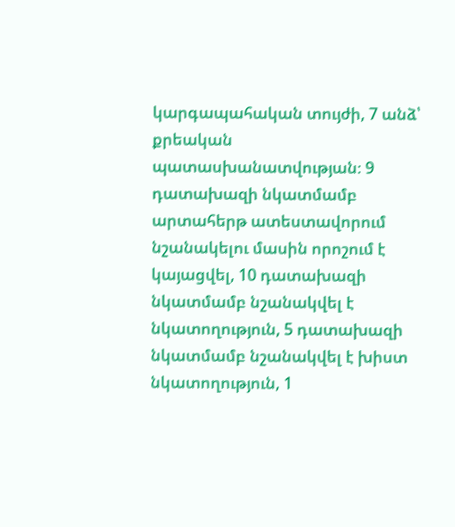կարգապահական տույժի, 7 անձ՝ քրեական պատասխանատվության։ 9 դատախազի նկատմամբ արտահերթ ատեստավորում նշանակելու մասին որոշում է կայացվել, 10 դատախազի նկատմամբ նշանակվել է նկատողություն, 5 դատախազի նկատմամբ նշանակվել է խիստ նկատողություն, 1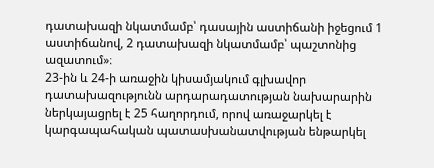դատախազի նկատմամբ՝ դասային աստիճանի իջեցում 1 աստիճանով, 2 դատախազի նկատմամբ՝ պաշտոնից ազատում»։
23-ին և 24-ի առաջին կիսամյակում գլխավոր դատախազությունն արդարադատության նախարարին ներկայացրել է 25 հաղորդում, որով առաջարկել է կարգապահական պատասխանատվության ենթարկել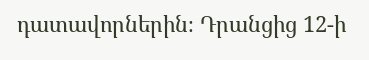դատավորներին։ Դրանցից 12-ի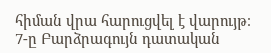հիման վրա հարուցվել է վարույթ։ 7-ը Բարձրագույն դատական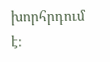խորհրդում է։